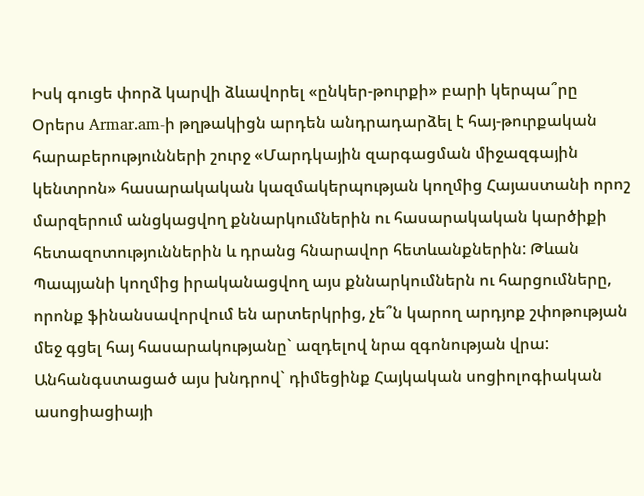Իսկ գուցե փորձ կարվի ձևավորել «ընկեր-թուրքի» բարի կերպա՞րը
Օրերս Armar.am-ի թղթակիցն արդեն անդրադարձել է հայ-թուրքական հարաբերությունների շուրջ «Մարդկային զարգացման միջազգային կենտրոն» հասարակական կազմակերպության կողմից Հայաստանի որոշ մարզերում անցկացվող քննարկումներին ու հասարակական կարծիքի հետազոտություններին և դրանց հնարավոր հետևանքներին: Թևան Պապյանի կողմից իրականացվող այս քննարկումներն ու հարցումները, որոնք ֆինանսավորվում են արտերկրից, չե՞ն կարող արդյոք շփոթության մեջ գցել հայ հասարակությանը` ազդելով նրա զգոնության վրա:
Անհանգստացած այս խնդրով` դիմեցինք Հայկական սոցիոլոգիական ասոցիացիայի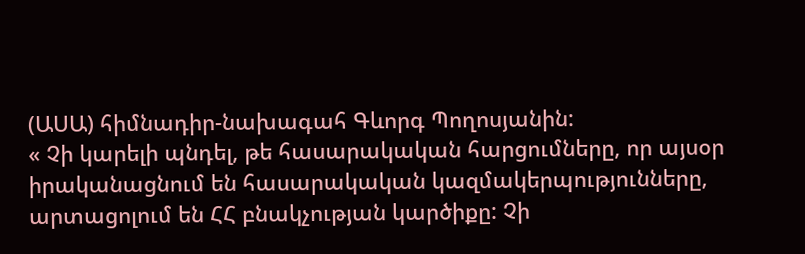(ԱՍԱ) հիմնադիր-նախագահ Գևորգ Պողոսյանին:
« Չի կարելի պնդել, թե հասարակական հարցումները, որ այսօր իրականացնում են հասարակական կազմակերպությունները, արտացոլում են ՀՀ բնակչության կարծիքը: Չի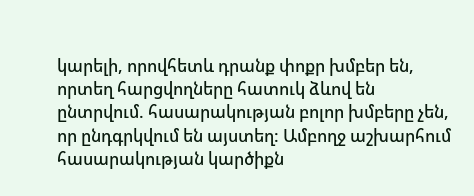կարելի, որովհետև դրանք փոքր խմբեր են, որտեղ հարցվողները հատուկ ձևով են ընտրվում. հասարակության բոլոր խմբերը չեն, որ ընդգրկվում են այստեղ: Ամբողջ աշխարհում հասարակության կարծիքն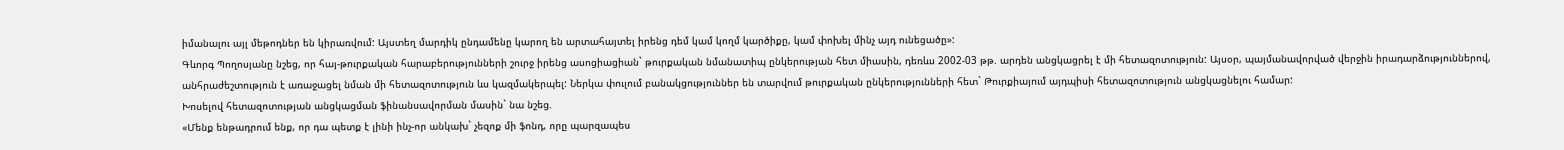իմանալու այլ մեթոդներ են կիրառվում: Այստեղ մարդիկ ընդամենը կարող են արտահայտել իրենց դեմ կամ կողմ կարծիքը, կամ փոխել մինչ այդ ունեցածը»:
Գևորգ Պողոսյանը նշեց, որ հայ-թուրքական հարաբերությունների շուրջ իրենց ասոցիացիան` թուրքական նմանատիպ ընկերության հետ միասին, դեռևս 2002-03 թթ. արդեն անցկացրել է մի հետազոտություն: Այսօր, պայմանավորված վերջին իրադարձություններով, անհրաժեշտություն է առաջացել նման մի հետազոտություն ևս կազմակերպել: Ներկա փուլում բանակցություններ են տարվում թուրքական ընկերությունների հետ` Թուրքիայում այդպիսի հետազոտություն անցկացնելու համար:
Խոսելով հետազոտության անցկացման ֆինանսավորման մասին` նա նշեց.
«Մենք ենթադրում ենք, որ դա պետք է լինի ինչ-որ անկախ` չեզոք մի ֆոնդ, որը պարզապես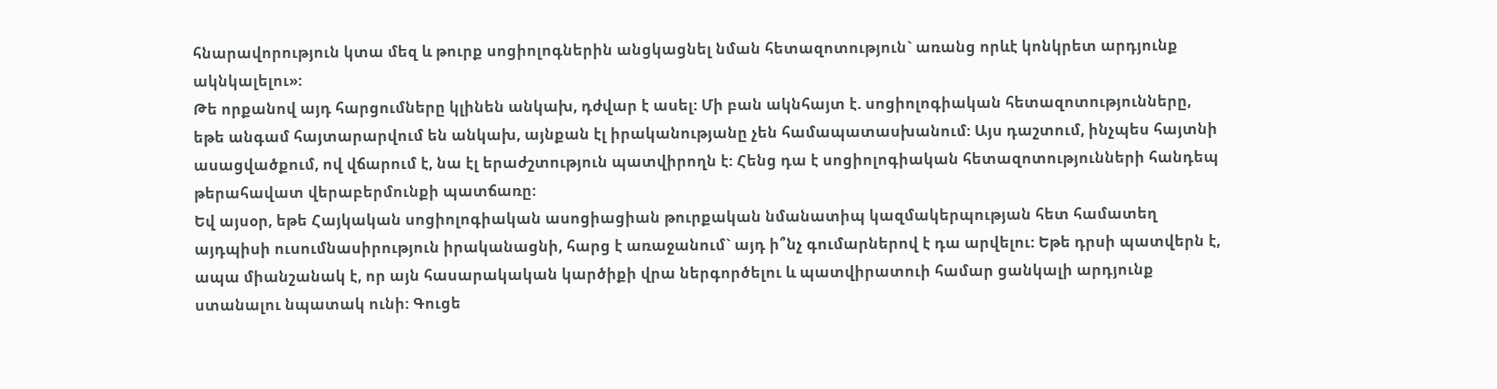հնարավորություն կտա մեզ և թուրք սոցիոլոգներին անցկացնել նման հետազոտություն` առանց որևէ կոնկրետ արդյունք ակնկալելու»:
Թե որքանով այդ հարցումները կլինեն անկախ, դժվար է ասել: Մի բան ակնհայտ է. սոցիոլոգիական հետազոտությունները, եթե անգամ հայտարարվում են անկախ, այնքան էլ իրականությանը չեն համապատասխանում: Այս դաշտում, ինչպես հայտնի ասացվածքում, ով վճարում է, նա էլ երաժշտություն պատվիրողն է: Հենց դա է սոցիոլոգիական հետազոտությունների հանդեպ թերահավատ վերաբերմունքի պատճառը:
Եվ այսօր, եթե Հայկական սոցիոլոգիական ասոցիացիան թուրքական նմանատիպ կազմակերպության հետ համատեղ այդպիսի ուսումնասիրություն իրականացնի, հարց է առաջանում` այդ ի՞նչ գումարներով է դա արվելու: Եթե դրսի պատվերն է, ապա միանշանակ է, որ այն հասարակական կարծիքի վրա ներգործելու և պատվիրատուի համար ցանկալի արդյունք ստանալու նպատակ ունի: Գուցե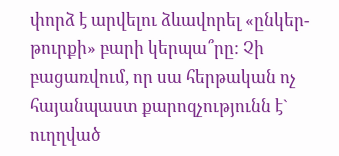փորձ է արվելու ձևավորել «ընկեր-թուրքի» բարի կերպա՞րը: Չի բացառվում, որ սա հերթական ոչ հայանպաստ քարոզչությունն է` ուղղված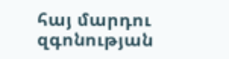հայ մարդու զգոնության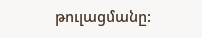թուլացմանը: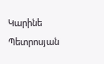Կարինե Պետրոսյան